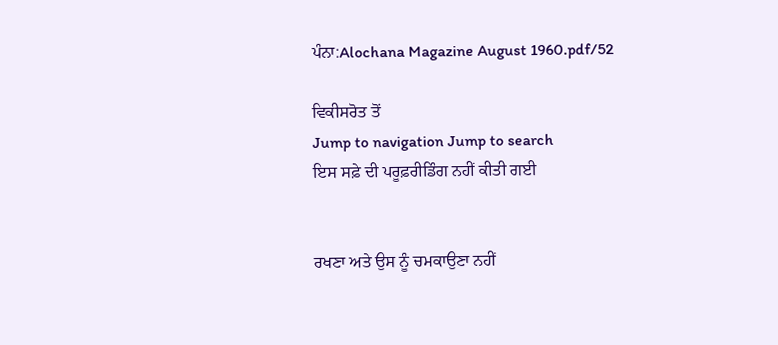ਪੰਨਾ:Alochana Magazine August 1960.pdf/52

ਵਿਕੀਸਰੋਤ ਤੋਂ
Jump to navigation Jump to search
ਇਸ ਸਫ਼ੇ ਦੀ ਪਰੂਫ਼ਰੀਡਿੰਗ ਨਹੀਂ ਕੀਤੀ ਗਈ


ਰਖਣਾ ਅਤੇ ਉਸ ਨੂੰ ਚਮਕਾਉਣਾ ਨਹੀਂ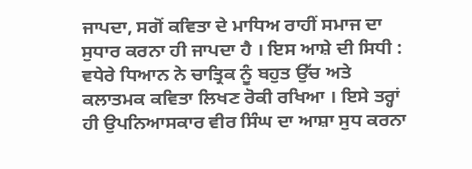ਜਾਪਦਾ, ਸਗੋਂ ਕਵਿਤਾ ਦੇ ਮਾਧਿਅ ਰਾਹੀਂ ਸਮਾਜ ਦਾ ਸੁਧਾਰ ਕਰਨਾ ਹੀ ਜਾਪਦਾ ਹੈ । ਇਸ ਆਸ਼ੇ ਦੀ ਸਿਧੀ : ਵਧੇਰੇ ਧਿਆਨ ਨੇ ਚਾਤ੍ਰਿਕ ਨੂੰ ਬਹੁਤ ਉੱਚ ਅਤੇ ਕਲਾਤਮਕ ਕਵਿਤਾ ਲਿਖਣ ਰੋਕੀ ਰਖਿਆ । ਇਸੇ ਤਰ੍ਹਾਂ ਹੀ ਉਪਨਿਆਸਕਾਰ ਵੀਰ ਸਿੰਘ ਦਾ ਆਸ਼ਾ ਸੁਧ ਕਰਨਾ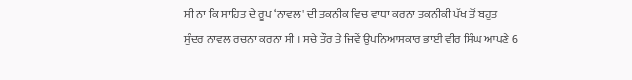ਸੀ ਨਾ ਕਿ ਸਾਹਿਤ ਦੇ ਰੂਪ ‘ਨਾਵਲ' ਦੀ ਤਕਨੀਕ ਵਿਚ ਵਾਧਾ ਕਰਨਾ ਤਕਨੀਕੀ ਪੱਖ ਤੋਂ ਬਹੁਤ ਸੁੰਦਰ ਨਾਵਲ ਰਚਨਾ ਕਰਨਾ ਸੀ । ਸਚੇ ਤੌਰ ਤੇ ਜਿਵੇਂ ਉਪਨਿਆਸਕਾਰ ਭਾਈ ਵੀਰ ਸਿੰਘ ਆਪਣੇ 6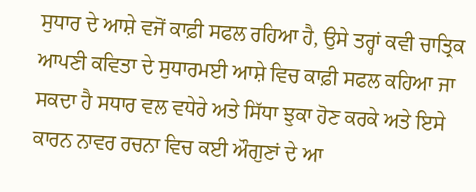ਸੁਧਾਰ ਦੇ ਆਸ਼ੇ ਵਜੋਂ ਕਾਫ਼ੀ ਸਫਲ ਰਹਿਆ ਹੈ, ਉਸੇ ਤਰ੍ਹਾਂ ਕਵੀ ਚਾਤ੍ਰਿਕ ਆਪਣੀ ਕਵਿਤਾ ਦੇ ਸੁਧਾਰਮਈ ਆਸ਼ੇ ਵਿਚ ਕਾਫ਼ੀ ਸਫਲ ਕਹਿਆ ਜਾ ਸਕਦਾ ਹੈ ਸਧਾਰ ਵਲ ਵਧੇਰੇ ਅਤੇ ਸਿੱਧਾ ਝੁਕਾ ਹੋਣ ਕਰਕੇ ਅਤੇ ਇਸੇ ਕਾਰਨ ਨਾਵਰ ਰਚਨਾ ਵਿਚ ਕਈ ਔਗੁਣਾਂ ਦੇ ਆ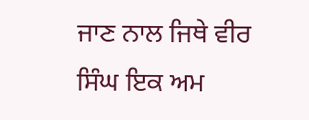ਜਾਣ ਨਾਲ ਜਿਥੇ ਵੀਰ ਸਿੰਘ ਇਕ ਅਮ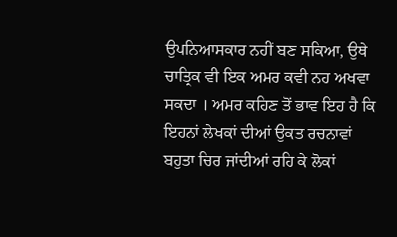ਉਪਨਿਆਸਕਾਰ ਨਹੀਂ ਬਣ ਸਕਿਆ, ਉਥੇ ਚਾਤ੍ਰਿਕ ਵੀ ਇਕ ਅਮਰ ਕਵੀ ਨਹ ਅਖਵਾ ਸਕਦਾ । ਅਮਰ ਕਹਿਣ ਤੋਂ ਭਾਵ ਇਹ ਹੈ ਕਿ ਇਹਨਾਂ ਲੇਖਕਾਂ ਦੀਆਂ ਉਕਤ ਰਚਨਾਵਾਂ ਬਹੁਤਾ ਚਿਰ ਜਾਂਦੀਆਂ ਰਹਿ ਕੇ ਲੋਕਾਂ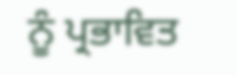ਨੂੰ ਪ੍ਰਭਾਵਿਤ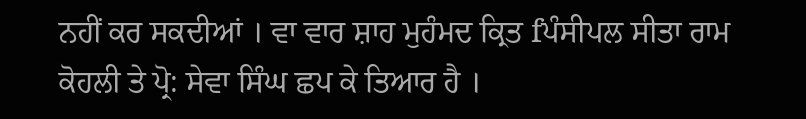ਨਹੀਂ ਕਰ ਸਕਦੀਆਂ । ਵਾ ਵਾਰ ਸ਼ਾਹ ਮੁਹੰਮਦ ਕ੍ਰਿਤ fਪੰਸੀਪਲ ਸੀਤਾ ਰਾਮ ਕੋਹਲੀ ਤੇ ਪ੍ਰੋ: ਸੇਵਾ ਸਿੰਘ ਛਪ ਕੇ ਤਿਆਰ ਹੈ ।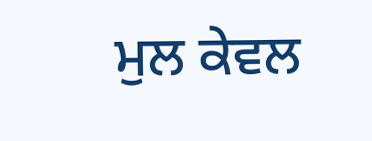ਮੁਲ ਕੇਵਲ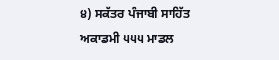੪) ਸਕੱਤਰ ਪੰਜਾਬੀ ਸਾਹਿੱਤ ਅਕਾਡਮੀ ੫੫੫ ਮਾਡਲ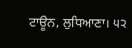ਟਾਊਨ, ਲੁਧਿਆਣਾ। ੫੨